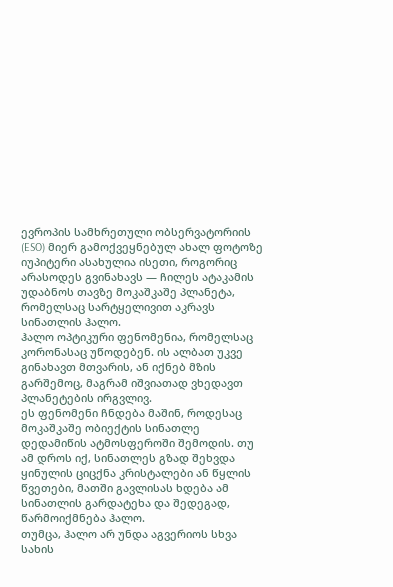ევროპის სამხრეთული ობსერვატორიის (ESO) მიერ გამოქვეყნებულ ახალ ფოტოზე იუპიტერი ასახულია ისეთი, როგორიც არასოდეს გვინახავს — ჩილეს ატაკამის უდაბნოს თავზე მოკაშკაშე პლანეტა, რომელსაც სარტყელივით აკრავს სინათლის ჰალო.
ჰალო ოპტიკური ფენომენია, რომელსაც კორონასაც უწოდებენ. ის ალბათ უკვე გინახავთ მთვარის, ან იქნებ მზის გარშემოც, მაგრამ იშვიათად ვხედავთ პლანეტების ირგვლივ.
ეს ფენომენი ჩნდება მაშინ, როდესაც მოკაშკაშე ობიექტის სინათლე დედამიწის ატმოსფეროში შემოდის. თუ ამ დროს იქ, სინათლეს გზად შეხვდა ყინულის ციცქნა კრისტალები ან წყლის წვეთები, მათში გავლისას ხდება ამ სინათლის გარდატეხა და შედეგად, წარმოიქმნება ჰალო.
თუმცა, ჰალო არ უნდა აგვერიოს სხვა სახის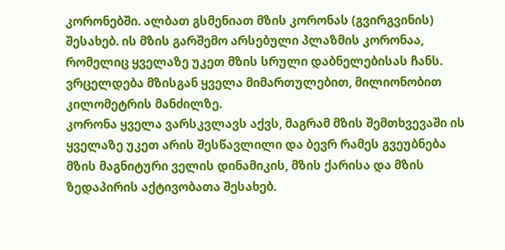კორონებში. ალბათ გსმენიათ მზის კორონას (გვირგვინის) შესახებ. ის მზის გარშემო არსებული პლაზმის კორონაა, რომელიც ყველაზე უკეთ მზის სრული დაბნელებისას ჩანს. ვრცელდება მზისგან ყველა მიმართულებით, მილიონობით კილომეტრის მანძილზე.
კორონა ყველა ვარსკვლავს აქვს, მაგრამ მზის შემთხვევაში ის ყველაზე უკეთ არის შესწავლილი და ბევრ რამეს გვეუბნება მზის მაგნიტური ველის დინამიკის, მზის ქარისა და მზის ზედაპირის აქტივობათა შესახებ.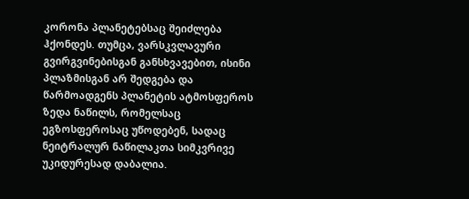კორონა პლანეტებსაც შეიძლება ჰქონდეს. თუმცა, ვარსკვლავური გვირგვინებისგან განსხვავებით, ისინი პლაზმისგან არ შედგება და წარმოადგენს პლანეტის ატმოსფეროს ზედა ნაწილს, რომელსაც ეგზოსფეროსაც უწოდებენ, სადაც ნეიტრალურ ნაწილაკთა სიმკვრივე უკიდურესად დაბალია.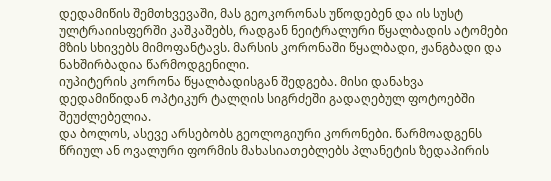დედამიწის შემთხვევაში, მას გეოკორონას უწოდებენ და ის სუსტ ულტრაიისფერში კაშკაშებს, რადგან ნეიტრალური წყალბადის ატომები მზის სხივებს მიმოფანტავს. მარსის კორონაში წყალბადი, ჟანგბადი და ნახშირბადია წარმოდგენილი.
იუპიტერის კორონა წყალბადისგან შედგება. მისი დანახვა დედამიწიდან ოპტიკურ ტალღის სიგრძეში გადაღებულ ფოტოებში შეუძლებელია.
და ბოლოს, ასევე არსებობს გეოლოგიური კორონები. წარმოადგენს წრიულ ან ოვალური ფორმის მახასიათებლებს პლანეტის ზედაპირის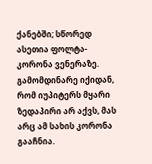ქანებში; სწორედ ასეთია ფოლტა-კორონა ვენერაზე. გამომდინარე იქიდან, რომ იუპიტერს მყარი ზედაპირი არ აქვს, მას არც ამ სახის კორონა გააჩნია.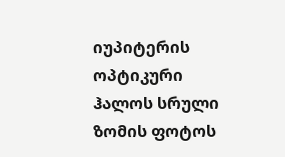იუპიტერის ოპტიკური ჰალოს სრული ზომის ფოტოს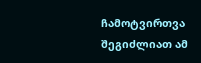ჩამოტვირთვა შეგიძლიათ ამ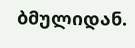ბმულიდან.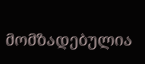მომზადებულია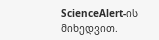ScienceAlert-ის მიხედვით.